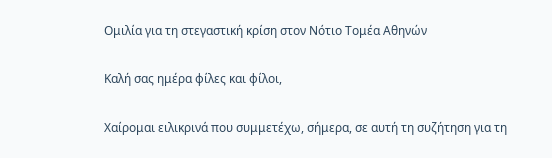Ομιλία για τη στεγαστική κρίση στον Νότιο Τομέα Αθηνών

Καλή σας ημέρα φίλες και φίλοι,

Χαίρομαι ειλικρινά που συμμετέχω, σήμερα, σε αυτή τη συζήτηση για τη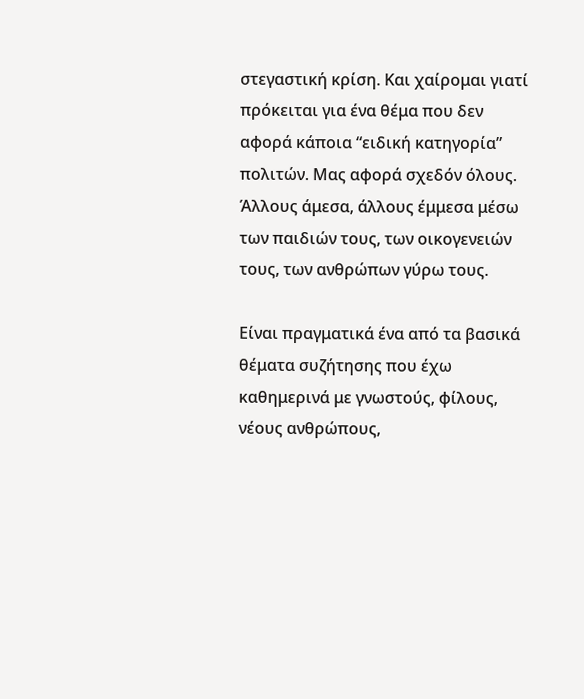στεγαστική κρίση. Και χαίρομαι γιατί πρόκειται για ένα θέμα που δεν αφορά κάποια “ειδική κατηγορία” πολιτών. Μας αφορά σχεδόν όλους. Άλλους άμεσα, άλλους έμμεσα μέσω των παιδιών τους, των οικογενειών τους, των ανθρώπων γύρω τους.

Είναι πραγματικά ένα από τα βασικά θέματα συζήτησης που έχω καθημερινά με γνωστούς, φίλους, νέους ανθρώπους,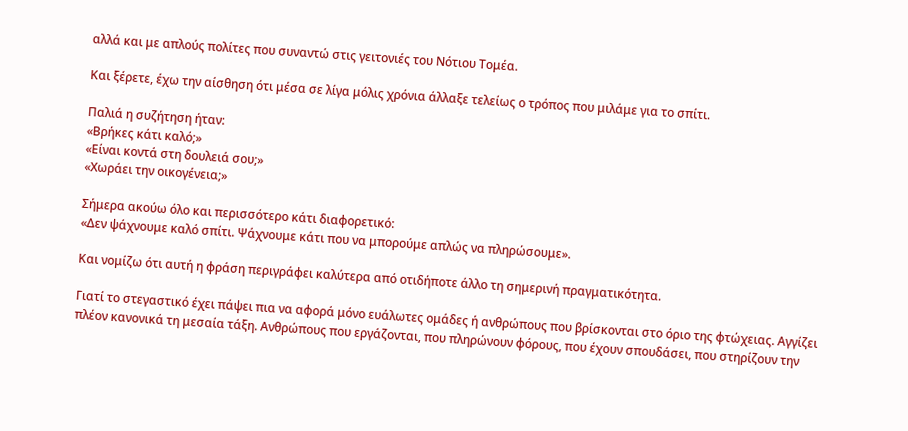αλλά και με απλούς πολίτες που συναντώ στις γειτονιές του Νότιου Τομέα.

Και ξέρετε, έχω την αίσθηση ότι μέσα σε λίγα μόλις χρόνια άλλαξε τελείως ο τρόπος που μιλάμε για το σπίτι.

Παλιά η συζήτηση ήταν:
«Βρήκες κάτι καλό;»
«Είναι κοντά στη δουλειά σου;»
«Χωράει την οικογένεια;»

Σήμερα ακούω όλο και περισσότερο κάτι διαφορετικό:
«Δεν ψάχνουμε καλό σπίτι. Ψάχνουμε κάτι που να μπορούμε απλώς να πληρώσουμε».

Και νομίζω ότι αυτή η φράση περιγράφει καλύτερα από οτιδήποτε άλλο τη σημερινή πραγματικότητα.

Γιατί το στεγαστικό έχει πάψει πια να αφορά μόνο ευάλωτες ομάδες ή ανθρώπους που βρίσκονται στο όριο της φτώχειας. Αγγίζει πλέον κανονικά τη μεσαία τάξη. Ανθρώπους που εργάζονται, που πληρώνουν φόρους, που έχουν σπουδάσει, που στηρίζουν την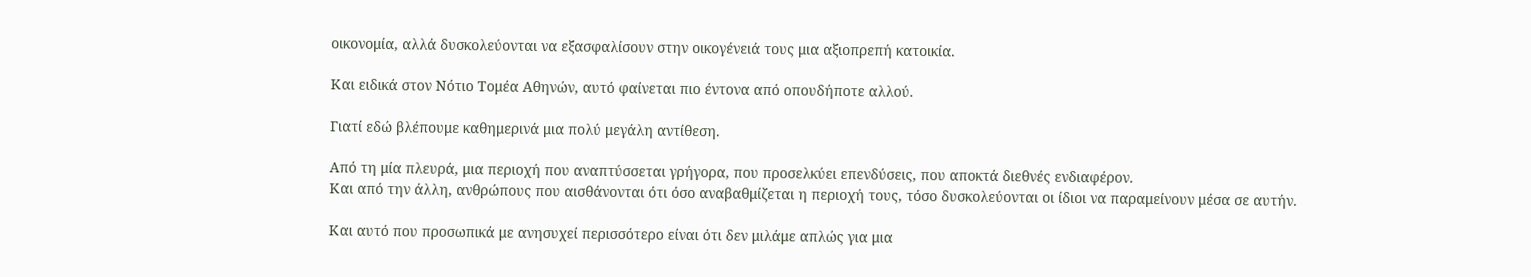οικονομία, αλλά δυσκολεύονται να εξασφαλίσουν στην οικογένειά τους μια αξιοπρεπή κατοικία.

Και ειδικά στον Νότιο Τομέα Αθηνών, αυτό φαίνεται πιο έντονα από οπουδήποτε αλλού.

Γιατί εδώ βλέπουμε καθημερινά μια πολύ μεγάλη αντίθεση.

Από τη μία πλευρά, μια περιοχή που αναπτύσσεται γρήγορα, που προσελκύει επενδύσεις, που αποκτά διεθνές ενδιαφέρον.
Και από την άλλη, ανθρώπους που αισθάνονται ότι όσο αναβαθμίζεται η περιοχή τους, τόσο δυσκολεύονται οι ίδιοι να παραμείνουν μέσα σε αυτήν.

Και αυτό που προσωπικά με ανησυχεί περισσότερο είναι ότι δεν μιλάμε απλώς για μια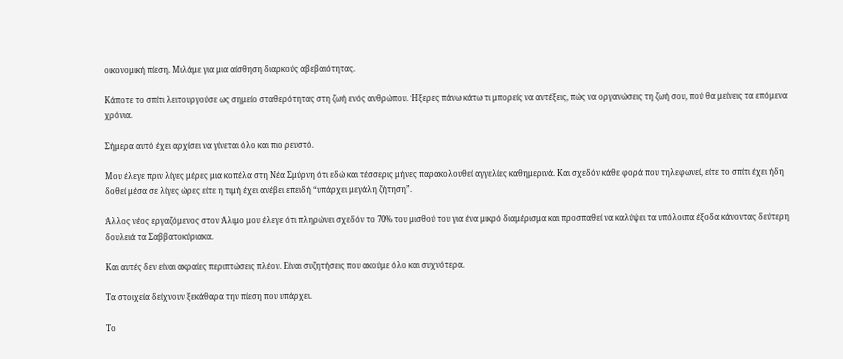οικονομική πίεση. Μιλάμε για μια αίσθηση διαρκούς αβεβαιότητας.

Κάποτε το σπίτι λειτουργούσε ως σημείο σταθερότητας στη ζωή ενός ανθρώπου. Ήξερες πάνω κάτω τι μπορείς να αντέξεις, πώς να οργανώσεις τη ζωή σου, πού θα μείνεις τα επόμενα χρόνια.

Σήμερα αυτό έχει αρχίσει να γίνεται όλο και πιο ρευστό.

Μου έλεγε πριν λίγες μέρες μια κοπέλα στη Νέα Σμύρνη ότι εδώ και τέσσερις μήνες παρακολουθεί αγγελίες καθημερινά. Και σχεδόν κάθε φορά που τηλεφωνεί, είτε το σπίτι έχει ήδη δοθεί μέσα σε λίγες ώρες είτε η τιμή έχει ανέβει επειδή “υπάρχει μεγάλη ζήτηση”.

Άλλος νέος εργαζόμενος στον Άλιμο μου έλεγε ότι πληρώνει σχεδόν το 70% του μισθού του για ένα μικρό διαμέρισμα και προσπαθεί να καλύψει τα υπόλοιπα έξοδα κάνοντας δεύτερη δουλειά τα Σαββατοκύριακα.

Και αυτές δεν είναι ακραίες περιπτώσεις πλέον. Είναι συζητήσεις που ακούμε όλο και συχνότερα.

Τα στοιχεία δείχνουν ξεκάθαρα την πίεση που υπάρχει.

Το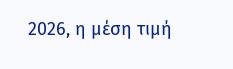2026, η μέση τιμή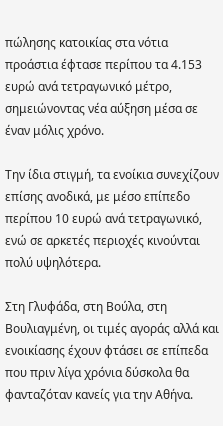πώλησης κατοικίας στα νότια προάστια έφτασε περίπου τα 4.153 ευρώ ανά τετραγωνικό μέτρο, σημειώνοντας νέα αύξηση μέσα σε έναν μόλις χρόνο.

Την ίδια στιγμή, τα ενοίκια συνεχίζουν επίσης ανοδικά, με μέσο επίπεδο περίπου 10 ευρώ ανά τετραγωνικό, ενώ σε αρκετές περιοχές κινούνται πολύ υψηλότερα.

Στη Γλυφάδα, στη Βούλα, στη Βουλιαγμένη, οι τιμές αγοράς αλλά και ενοικίασης έχουν φτάσει σε επίπεδα που πριν λίγα χρόνια δύσκολα θα φανταζόταν κανείς για την Αθήνα.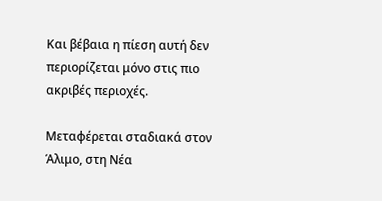Και βέβαια η πίεση αυτή δεν περιορίζεται μόνο στις πιο ακριβές περιοχές.

Μεταφέρεται σταδιακά στον Άλιμο, στη Νέα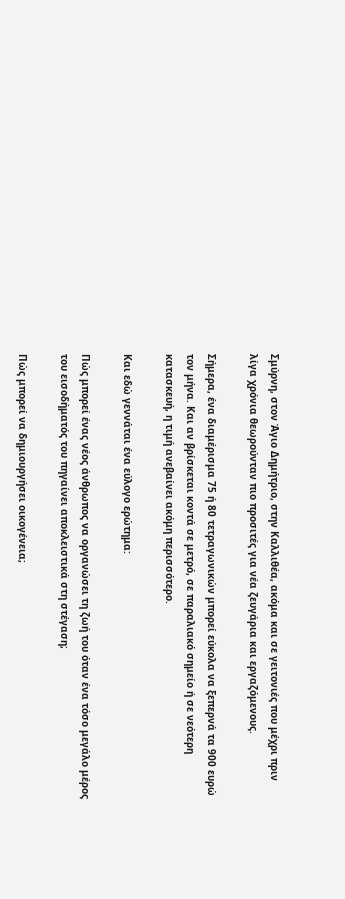Σμύρνη, στον Άγιο Δημήτριο, στην Καλλιθέα, ακόμα και σε γειτονιές που μέχρι πριν λίγα χρόνια θεωρούνταν πιο προσιτές για νέα ζευγάρια και εργαζόμενους.

Σήμερα, ένα διαμέρισμα 75 ή 80 τετραγωνικών μπορεί εύκολα να ξεπερνά τα 900 ευρώ τον μήνα. Και αν βρίσκεται κοντά σε μετρό, σε παραλιακό σημείο ή σε νεότερη κατασκευή, η τιμή ανεβαίνει ακόμη περισσότερο.

Και εδώ γεννάται ένα εύλογο ερώτημα:

Πώς μπορεί ένας νέος άνθρωπος να οργανώσει τη ζωή του όταν ένα τόσο μεγάλο μέρος του εισοδήματός του πηγαίνει αποκλειστικά στη στέγαση;

Πώς μπορεί να δημιουργήσει οικογένεια;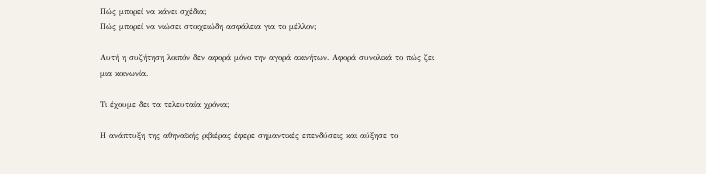Πώς μπορεί να κάνει σχέδια;
Πώς μπορεί να νιώσει στοιχειώδη ασφάλεια για το μέλλον;

Αυτή η συζήτηση λοιπόν δεν αφορά μόνο την αγορά ακινήτων. Αφορά συνολικά το πώς ζει μια κοινωνία.

Τι έχουμε δει τα τελευταία χρόνια;

Η ανάπτυξη της αθηναϊκής ριβιέρας έφερε σημαντικές επενδύσεις και αύξησε το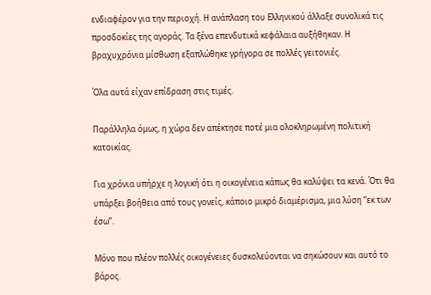ενδιαφέρον για την περιοχή. Η ανάπλαση του Ελληνικού άλλαξε συνολικά τις προσδοκίες της αγοράς. Τα ξένα επενδυτικά κεφάλαια αυξήθηκαν. Η βραχυχρόνια μίσθωση εξαπλώθηκε γρήγορα σε πολλές γειτονιές.

Όλα αυτά είχαν επίδραση στις τιμές.

Παράλληλα όμως, η χώρα δεν απέκτησε ποτέ μια ολοκληρωμένη πολιτική κατοικίας.

Για χρόνια υπήρχε η λογική ότι η οικογένεια κάπως θα καλύψει τα κενά. Ότι θα υπάρξει βοήθεια από τους γονείς, κάποιο μικρό διαμέρισμα, μια λύση “εκ των έσω”.

Μόνο που πλέον πολλές οικογένειες δυσκολεύονται να σηκώσουν και αυτό το βάρος.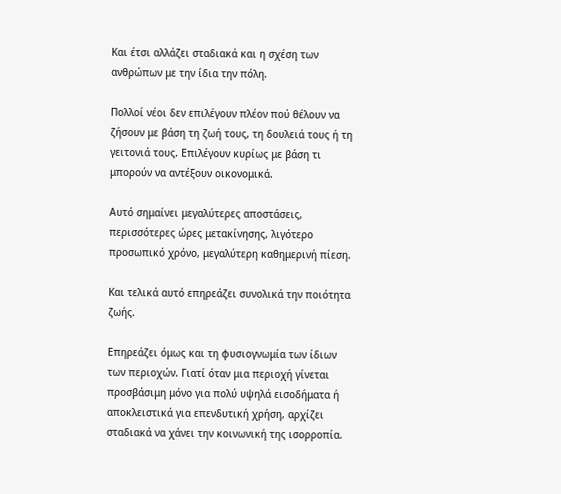Και έτσι αλλάζει σταδιακά και η σχέση των ανθρώπων με την ίδια την πόλη.

Πολλοί νέοι δεν επιλέγουν πλέον πού θέλουν να ζήσουν με βάση τη ζωή τους, τη δουλειά τους ή τη γειτονιά τους. Επιλέγουν κυρίως με βάση τι μπορούν να αντέξουν οικονομικά.

Αυτό σημαίνει μεγαλύτερες αποστάσεις, περισσότερες ώρες μετακίνησης, λιγότερο προσωπικό χρόνο, μεγαλύτερη καθημερινή πίεση.

Και τελικά αυτό επηρεάζει συνολικά την ποιότητα ζωής.

Επηρεάζει όμως και τη φυσιογνωμία των ίδιων των περιοχών. Γιατί όταν μια περιοχή γίνεται προσβάσιμη μόνο για πολύ υψηλά εισοδήματα ή αποκλειστικά για επενδυτική χρήση, αρχίζει σταδιακά να χάνει την κοινωνική της ισορροπία.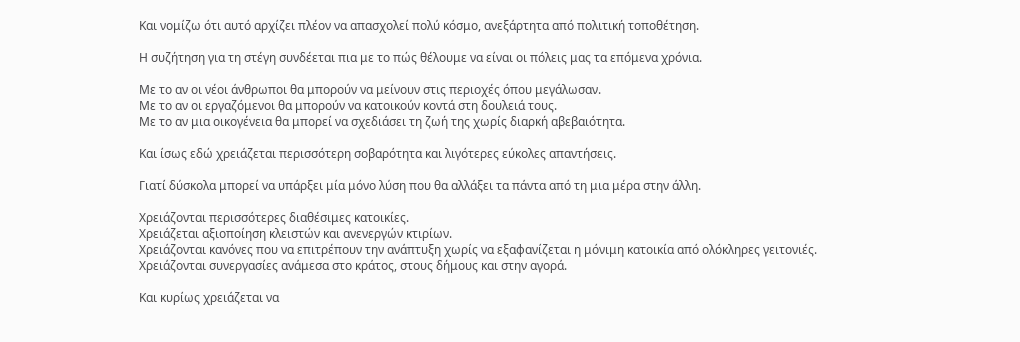Και νομίζω ότι αυτό αρχίζει πλέον να απασχολεί πολύ κόσμο, ανεξάρτητα από πολιτική τοποθέτηση.

Η συζήτηση για τη στέγη συνδέεται πια με το πώς θέλουμε να είναι οι πόλεις μας τα επόμενα χρόνια.

Με το αν οι νέοι άνθρωποι θα μπορούν να μείνουν στις περιοχές όπου μεγάλωσαν.
Με το αν οι εργαζόμενοι θα μπορούν να κατοικούν κοντά στη δουλειά τους.
Με το αν μια οικογένεια θα μπορεί να σχεδιάσει τη ζωή της χωρίς διαρκή αβεβαιότητα.

Και ίσως εδώ χρειάζεται περισσότερη σοβαρότητα και λιγότερες εύκολες απαντήσεις.

Γιατί δύσκολα μπορεί να υπάρξει μία μόνο λύση που θα αλλάξει τα πάντα από τη μια μέρα στην άλλη.

Χρειάζονται περισσότερες διαθέσιμες κατοικίες.
Χρειάζεται αξιοποίηση κλειστών και ανενεργών κτιρίων.
Χρειάζονται κανόνες που να επιτρέπουν την ανάπτυξη χωρίς να εξαφανίζεται η μόνιμη κατοικία από ολόκληρες γειτονιές.
Χρειάζονται συνεργασίες ανάμεσα στο κράτος, στους δήμους και στην αγορά.

Και κυρίως χρειάζεται να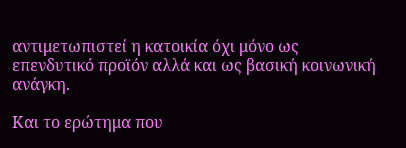αντιμετωπιστεί η κατοικία όχι μόνο ως επενδυτικό προϊόν αλλά και ως βασική κοινωνική ανάγκη.

Και το ερώτημα που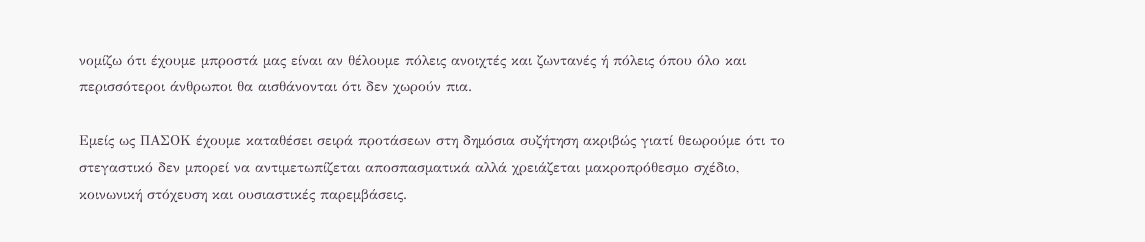νομίζω ότι έχουμε μπροστά μας είναι αν θέλουμε πόλεις ανοιχτές και ζωντανές ή πόλεις όπου όλο και περισσότεροι άνθρωποι θα αισθάνονται ότι δεν χωρούν πια.

Εμείς ως ΠΑΣΟΚ έχουμε καταθέσει σειρά προτάσεων στη δημόσια συζήτηση ακριβώς γιατί θεωρούμε ότι το στεγαστικό δεν μπορεί να αντιμετωπίζεται αποσπασματικά αλλά χρειάζεται μακροπρόθεσμο σχέδιο, κοινωνική στόχευση και ουσιαστικές παρεμβάσεις.